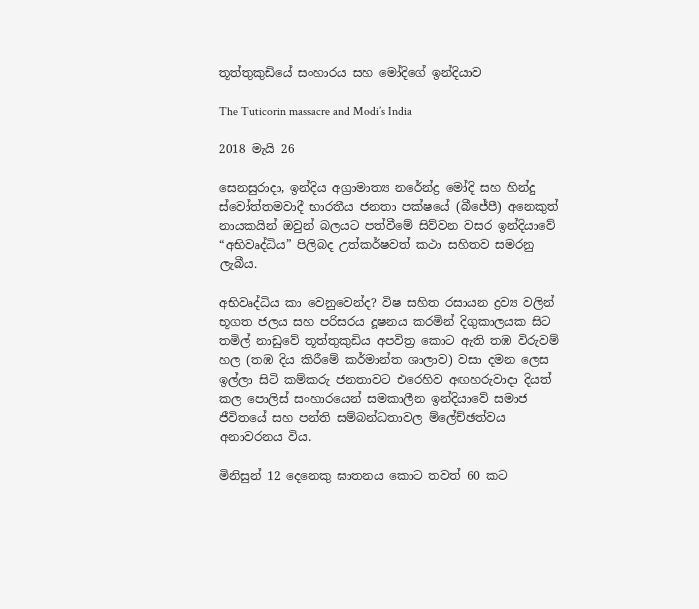තූත්තුකුඩියේ සංහාරය සහ මෝදිගේ ඉන්දියාව

The Tuticorin massacre and Modi’s India

2018 මැයි 26

සෙනසුරාදා, ඉන්දිය අග්‍රාමාත්‍ය නරේන්ද්‍ර මෝදි සහ හින්දු ස්වෝත්තමවාදී භාරතීය ජනතා පක්ෂයේ (බීජේපී) අනෙකුත් නායකයින් ඔවුන් බලයට පත්වීමේ සිව්වන වසර ඉන්දියාවේ “අභිවෘද්ධිය” පිලිබද උත්කර්ෂවත් කථා සහිතව සමරනු ලැබීය.

අභිවෘද්ධිය කා වෙනුවෙන්ද? විෂ සහිත රසායන ද්‍රව්‍ය වලින් භූගත ජලය සහ පරිසරය දූෂනය කරමින් දිගුකාලයක සිට තමිල් නාඩුවේ තූත්තුකුඩිය අපවිත්‍ර කොට ඇති තඹ විරුවම් හල (තඹ දිය කිරීමේ කර්මාන්ත ශාලාව) වසා දමන ලෙස ඉල්ලා සිටි කම්කරු ජනතාවට එරෙහිව අඟහරුවාදා දියත් කල පොලිස් සංහාරයෙන් සමකාලීන ඉන්දියාවේ සමාජ ජීවිතයේ සහ පන්ති සම්බන්ධතාවල ම්ලේච්ඡත්වය අනාවරනය විය.

මිනිසුන් 12 දෙනෙකු ඝාතනය කොට තවත් 60 කට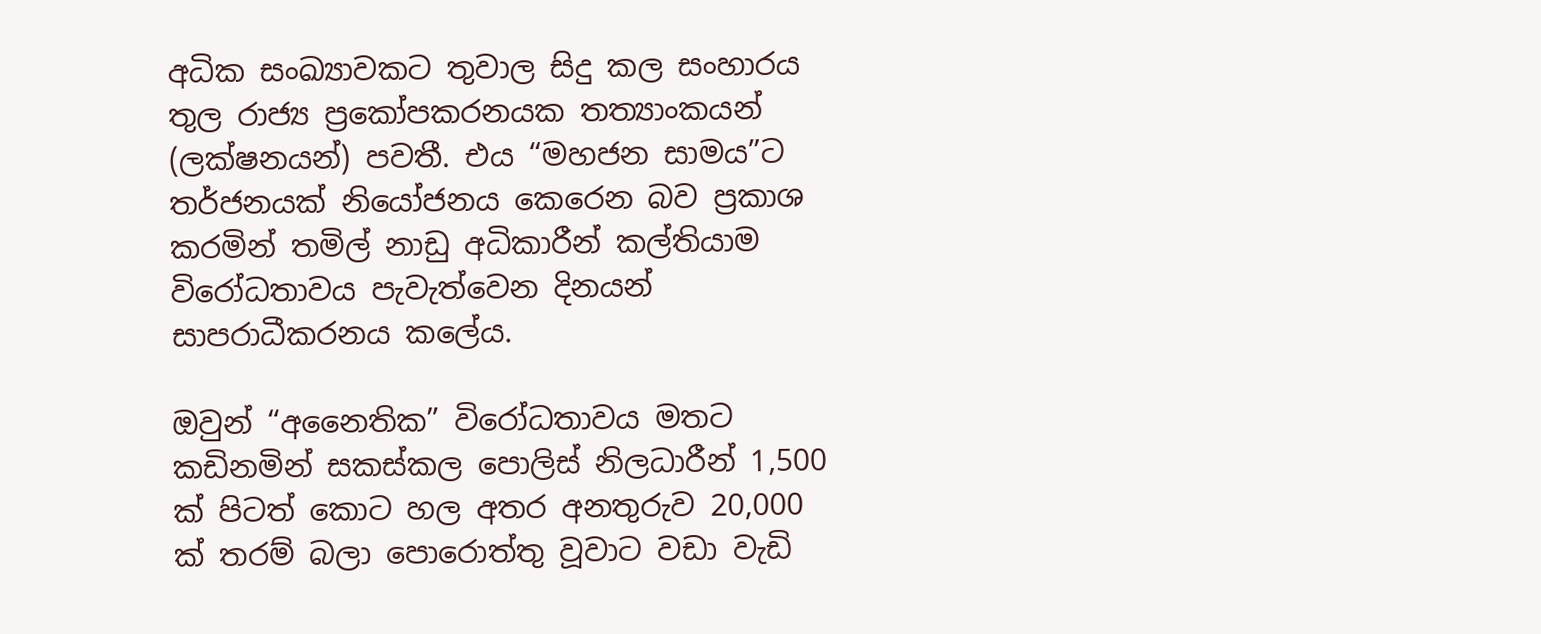අධික සංඛ්‍යාවකට තුවාල සිදු කල සංහාරය තුල රාජ්‍ය ප්‍රකෝපකරනයක තත්‍යාංකයන් (ලක්ෂනයන්) පවතී. එය “මහජන සාමය”ට තර්ජනයක් නියෝජනය කෙරෙන බව ප්‍රකාශ කරමින් තමිල් නාඩු අධිකාරීන් කල්තියාම විරෝධතාවය පැවැත්වෙන දිනයන් සාපරාධීකරනය කලේය.

ඔවුන් “අනෛතික” විරෝධතාවය මතට කඩිනමින් සකස්කල පොලිස් නිලධාරීන් 1,500 ක් පිටත් කොට හල අතර අනතුරුව 20,000 ක් තරම් බලා පොරොත්තු වූවාට වඩා වැඩි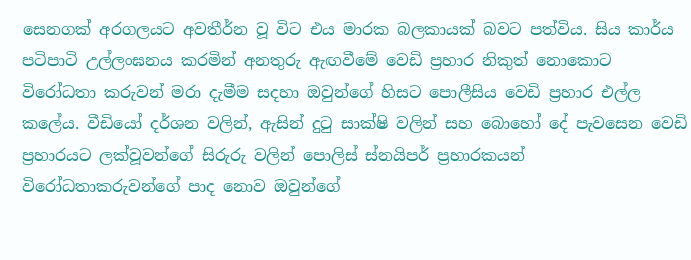සෙනගක් අරගලයට අවතීර්න වූ විට එය මාරක බලකායක් බවට පත්විය. සිය කාර්ය පටිපාටි උල්ලංඝනය කරමින් අනතුරු ඇඟවීමේ වෙඩි ප්‍රහාර නිකුත් නොකොට විරෝධතා කරුවන් මරා දැමීම සදහා ඔවුන්ගේ හිසට පොලීසිය වෙඩි ප්‍රහාර එල්ල කලේය. වීඩියෝ දර්ශන වලින්, ඇසින් දුටු සාක්ෂි වලින් සහ බොහෝ දේ පැවසෙන වෙඩි ප්‍රහාරයට ලක්වූවන්ගේ සිරුරු වලින් පොලිස් ස්නයිපර් ප්‍රහාරකයන් විරෝධතාකරුවන්ගේ පාද නොව ඔවුන්ගේ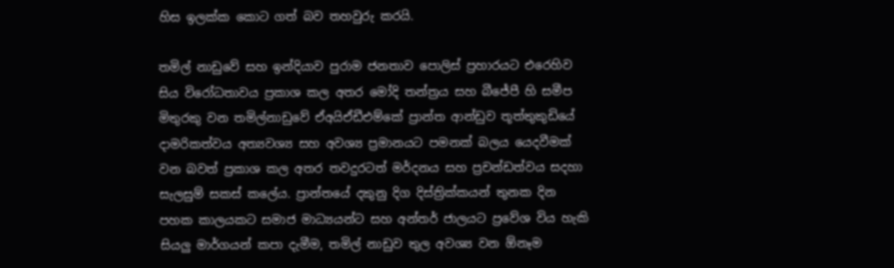හිස ඉලක්ක කොට ගත් බව තහවුරු කරයි.

තමිල් නාඩුවේ සහ ඉන්දියාව පුරාම ජනතාව පොලිස් ප්‍රහාරයට එරෙහිව සිය විරෝධතාවය ප්‍රකාශ කල අතර මෝදි තන්ත්‍රය සහ බීජේපී හි සමීප මිතුරකු වන තමිල්නාඩුවේ ඒඅයිඒඩීඑම්කේ ප්‍රාන්ත ආන්ඩුව තූත්තුකුඩියේ දාමරිකත්වය අත්‍යවශ්‍ය සහ අවශ්‍ය ප්‍රමානයට පමනක් බලය යෙදවීමක් වන බවත් ප්‍රකාශ කල අතර තවදුරටත් මර්දනය සහ ප්‍රචන්ඩත්වය සදහා සැලසුම් සකස් කලේය. ප්‍රාන්තයේ දකුනු දිග දිස්ත්‍රික්කයන් තුනක දින පහක කාලයකට සමාජ මාධ්‍යයන්ට සහ අන්තර් ජාලයට ප්‍රවේශ විය හැකි සියලු මාර්ගයන් කපා දැමීම, තමිල් නාඩුව තුල අවශ්‍ය වන ඕනෑම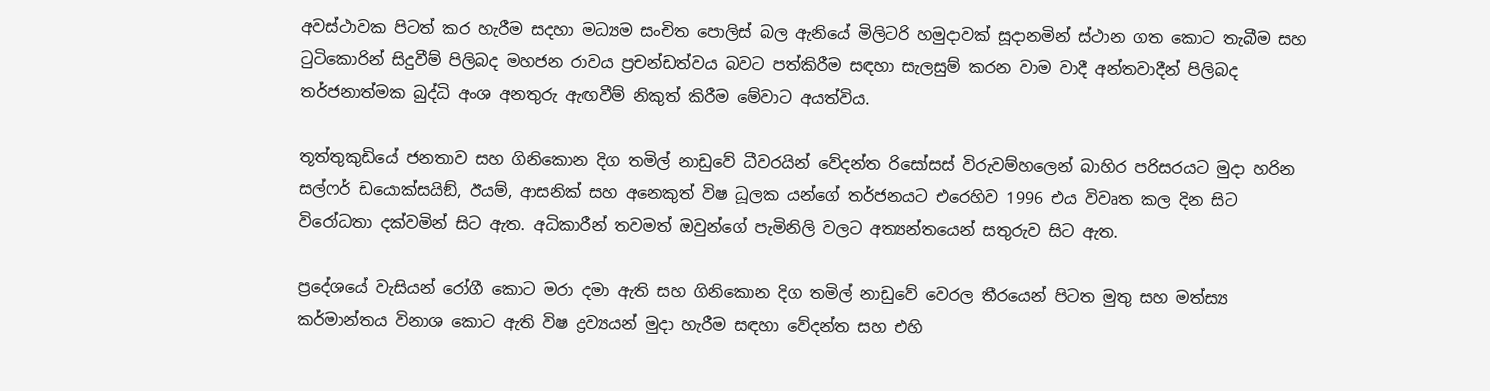අවස්ථාවක පිටත් කර හැරීම සදහා මධ්‍යම සංචිත පොලිස් බල ඇනියේ මිලිටරි හමුදාවක් සූදානමින් ස්ථාන ගත කොට තැබීම සහ ටුටිකොරින් සිදුවීම් පිලිබද මහජන රාවය ප්‍රචන්ඩත්වය බවට පත්කිරීම සඳහා සැලසුම් කරන වාම වාදී අන්තවාදීන් පිලිබද තර්ජනාත්මක බුද්ධි අංශ අනතුරු ඇඟවීම් නිකුත් කිරීම මේවාට අයත්විය.

තූත්තුකුඩියේ ජනතාව සහ ගිනිකොන දිග තමිල් නාඩුවේ ධීවරයින් වේදන්ත රිසෝසස් විරුවම්හලෙන් බාහිර පරිසරයට මුදා හරින සල්ෆර් ඩයොක්සයිඞ්, ඊයම්, ආසනික් සහ අනෙකුත් විෂ ධූලක යන්ගේ තර්ජනයට එරෙහිව 1996 එය විවෘත කල දින සිට විරෝධතා දක්වමින් සිට ඇත. අධිකාරීන් තවමත් ඔවුන්ගේ පැමිනිලි වලට අත්‍යන්තයෙන් සතුරුව සිට ඇත.

ප්‍රදේශයේ වැසියන් රෝගී කොට මරා දමා ඇති සහ ගිනිකොන දිග තමිල් නාඩුවේ වෙරල තීරයෙන් පිටත මුතු සහ මත්ස්‍ය කර්මාන්තය විනාශ කොට ඇති විෂ ද්‍රව්‍යයන් මුදා හැරීම සඳහා වේදන්ත සහ එහි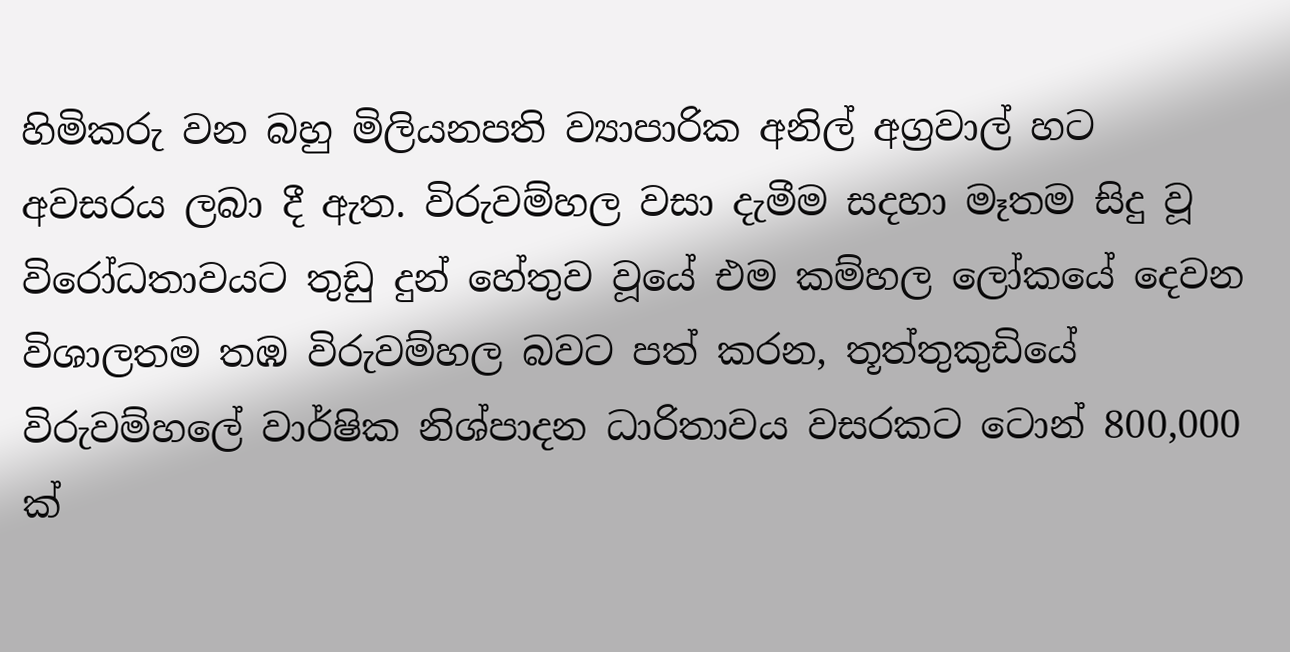හිමිකරු වන බහු මිලියනපති ව්‍යාපාරික අනිල් අග්‍රවාල් හට අවසරය ලබා දී ඇත. විරුවම්හල වසා දැමීම සදහා මෑතම සිදු වූ විරෝධතාවයට තුඩු දුන් හේතුව වූයේ එම කම්හල ලෝකයේ දෙවන විශාලතම තඹ විරුවම්හල බවට පත් කරන, තූත්තුකුඩියේ විරුවම්හලේ වාර්ෂික නිශ්පාදන ධාරිතාවය වසරකට ටොන් 800,000 ක්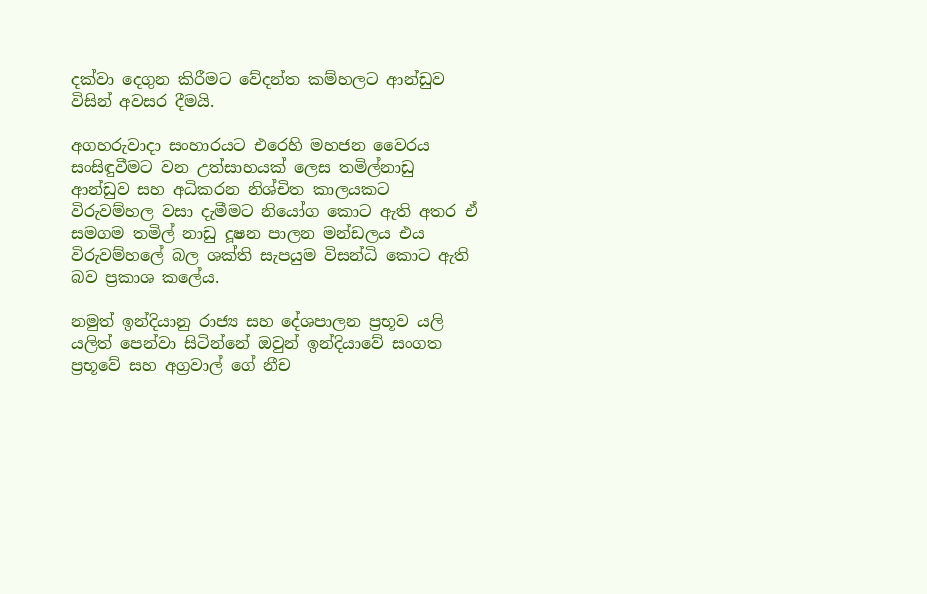දක්වා දෙගුන කිරීමට වේදන්ත කම්හලට ආන්ඩුව විසින් අවසර දීමයි.

අගහරුවාදා සංහාරයට එරෙහි මහජන වෛරය සංසිඳුවීමට වන උත්සාහයක් ලෙස තමිල්නාඩු ආන්ඩුව සහ අධිකරන නිශ්චිත කාලයකට විරුවම්හල වසා දැමීමට නියෝග කොට ඇති අතර ඒ සමගම තමිල් නාඩු දූෂන පාලන මන්ඩලය එය විරුවම්හලේ බල ශක්ති සැපයුම විසන්ධි කොට ඇති බව ප්‍රකාශ කලේය.

නමුත් ඉන්දියානු රාජ්‍ය සහ දේශපාලන ප්‍රභූව යලි යලිත් පෙන්වා සිටින්නේ ඔවුන් ඉන්දියාවේ සංගත ප්‍රභූවේ සහ අග්‍රවාල් ගේ නීච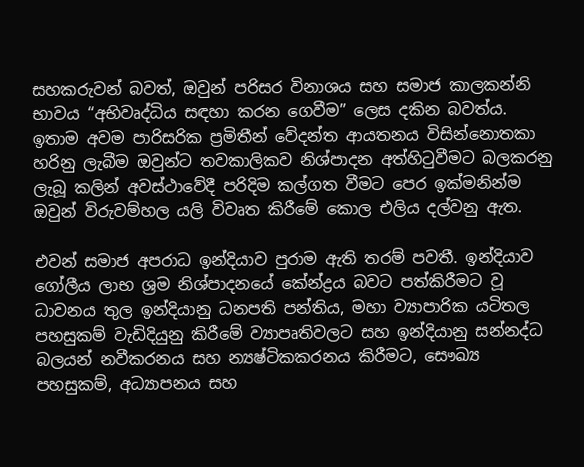සහකරුවන් බවත්, ඔවුන් පරිසර විනාශය සහ සමාජ කාලකන්නි භාවය “අභිවෘද්ධිය සඳහා කරන ගෙවීම” ලෙස දකින බවත්ය. ඉතාම අවම පාරිසරික ප්‍රමිතීන් වේදන්ත ආයතනය විසින්නොතකා හරිනු ලැබීම ඔවුන්ට තවකාලිකව නිශ්පාදන අත්හිටුවීමට බලකරනු ලැබූ කලින් අවස්ථාවේදී පරිදිම කල්ගත වීමට පෙර ඉක්මනින්ම ඔවුන් විරුවම්හල යලි විවෘත කිරීමේ කොල එලිය දල්වනු ඇත.

එවන් සමාජ අපරාධ ඉන්දියාව පුරාම ඇති තරම් පවතී. ඉන්දියාව ගෝලීය ලාභ ශ්‍රම නිශ්පාදනයේ කේන්ද්‍රය බවට පත්කිරීමට වූ ධාවනය තුල ඉන්දියානු ධනපති පන්තිය, මහා ව්‍යාපාරික යටිතල පහසුකම් වැඩිදියුනු කිරීමේ ව්‍යාපෘතිවලට සහ ඉන්දියානු සන්නද්ධ බලයන් නවීකරනය සහ න්‍යෂ්ටිකකරනය කිරීමට, සෞඛ්‍ය පහසුකම්, අධ්‍යාපනය සහ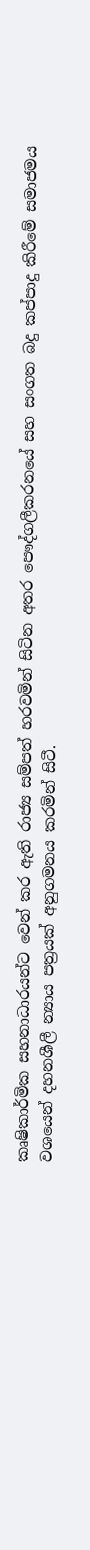කෘෂිකාර්මික සහනාධාරයන්ට වෙන් කර ඇති රාජ්‍ය සම්පත් හරවමින් සිටින අතර පෞද්ගලීකරනයේ සහ සංගත බදු කප්පාදු කිරීමේ සමාජමය වශයෙන් දහනශීලී න්‍යාය පත්‍රයක් අනුගමනය කරමින් සිටී.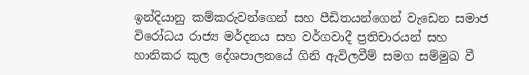ඉන්දියානු කම්කරුවන්ගෙන් සහ පීඩිතයන්ගෙන් වැඩෙන සමාජ විරෝධය රාජ්‍ය මර්දනය සහ වර්ගවාදී ප්‍රතිචාරයන් සහ හානිකර කුල දේශපාලනයේ ගිනි ඇවිලවීම් සමග සම්මුඛ වී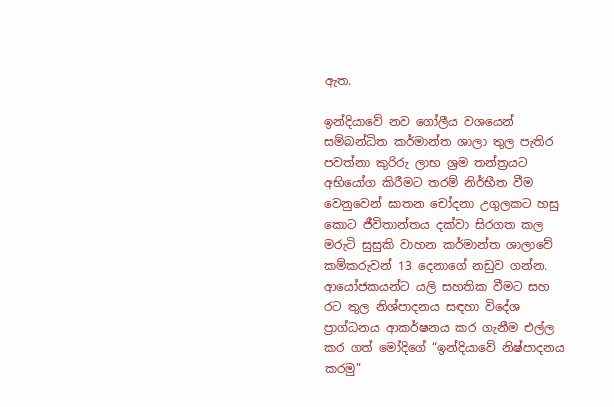ඇත.

ඉන්දියාවේ නව ගෝලීය වශයෙන් සම්බන්ධිත කර්මාන්ත ශාලා තුල පැතිර පවත්නා කුරිරු ලාභ ශ්‍රම තන්ත්‍රයට අභියෝග කිරීමට තරම් නිර්භීත වීම වෙනුවෙන් ඝාතන චෝදනා උගුලකට හසු කොට ජීවිතාන්තය දක්වා සිරගත කල මරුටි සුසුකි වාහන කර්මාන්ත ශාලාවේ කම්කරුවන් 13 දෙනාගේ නඩුව ගන්න. ආයෝජකයන්ට යලි සහතික වීමට සහ රට තුල නිශ්පාදනය සඳහා විදේශ ප්‍රාග්ධනය ආකර්ෂනය කර ගැනීම එල්ල කර ගත් මෝදිගේ “ඉන්දියාවේ නිෂ්පාදනය කරමු”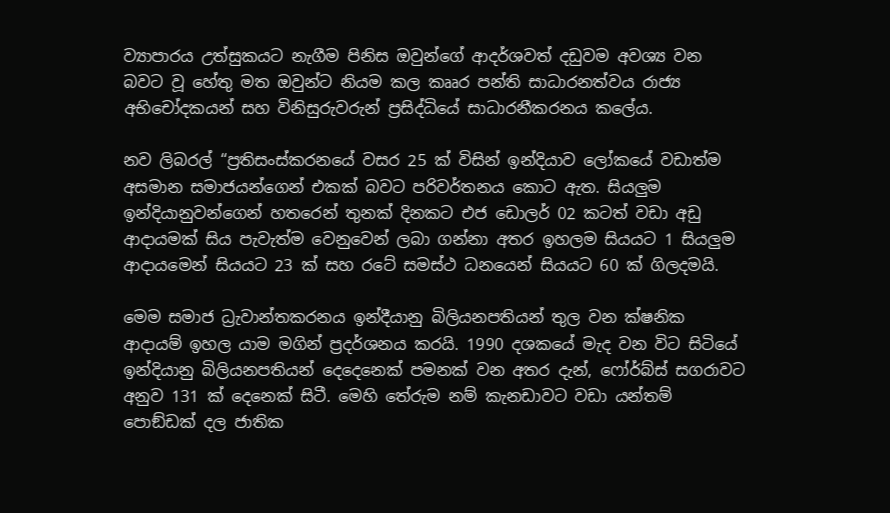ව්‍යාපාරය උත්සුකයට නැගීම පිනිස ඔවුන්ගේ ආදර්ශවත් දඩුවම අවශ්‍ය වන බවට වූ හේතු මත ඔවුන්ට නියම කල කෲර පන්ති සාධාරනත්වය රාජ්‍ය අභිචෝදකයන් සහ විනිසුරුවරුන් ප්‍රසිද්ධියේ සාධාරනීකරනය කලේය.

නව ලිබරල් “ප්‍රතිසංස්කරනයේ වසර 25 ක් විසින් ඉන්දියාව ලෝකයේ වඩාත්ම අසමාන සමාජයන්ගෙන් එකක් බවට පරිවර්තනය කොට ඇත. සියලුම ඉන්දියානුවන්ගෙන් හතරෙන් තුනක් දිනකට එජ ඩොලර් 02 කටත් වඩා අඩු ආදායමක් සිය පැවැත්ම වෙනුවෙන් ලබා ගන්නා අතර ඉහලම සියයට 1 සියලුම ආදායමෙන් සියයට 23 ක් සහ රටේ සමස්ථ ධනයෙන් සියයට 60 ක් ගිලදමයි.

මෙම සමාජ ධ්‍රැවාන්තකරනය ඉන්දීයානු බිලියනපතියන් තුල වන ක්ෂනික ආදායම් ඉහල යාම මගින් ප්‍රදර්ශනය කරයි. 1990 දශකයේ මැද වන විට සිටියේ ඉන්දියානු බිලියනපතියන් දෙදෙනෙක් පමනක් වන අතර දැන්, ෆෝර්බ්ස් සගරාවට අනුව 131 ක් දෙනෙක් සිටී. මෙහි තේරුම නම් කැනඩාවට වඩා යන්තම් පොඞ්ඩක් දල ජාතික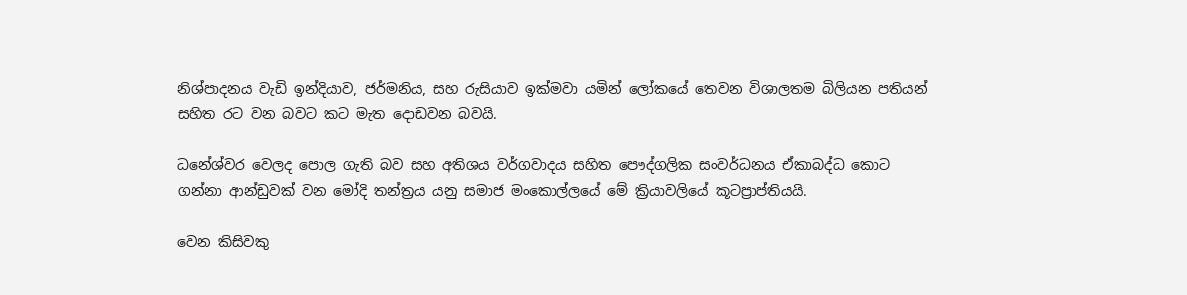නිශ්පාදනය වැඩි ඉන්දියාව, ජර්මනිය, සහ රුසියාව ඉක්මවා යමින් ලෝකයේ තෙවන විශාලතම බිලියන පතියන් සහිත රට වන බවට කට මැත දොඩවන බවයි.

ධනේශ්වර වෙලද පොල ගැති බව සහ අතිශය වර්ගවාදය සහිත පෞද්ගලික සංවර්ධනය ඒකාබද්ධ කොට ගන්නා ආන්ඩුවක් වන මෝදි තන්ත්‍රය යනු සමාජ මංකොල්ලයේ මේ ක්‍රියාවලියේ කූටප්‍රාප්තියයි.

වෙන කිසිවකු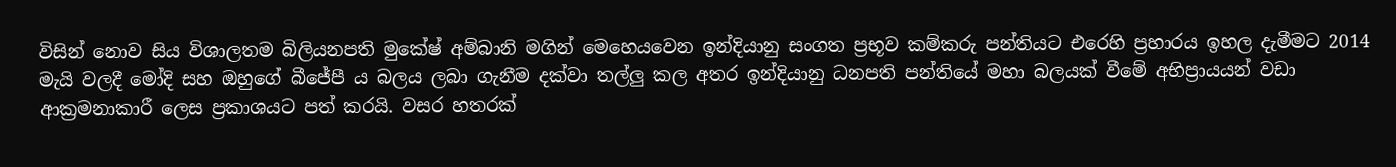විසින් නොව සිය විශාලතම බිලියනපති මුකේෂ් අම්බානි මගින් මෙහෙයවෙන ඉන්දියානු සංගත ප්‍රභූව කම්කරු පන්තියට එරෙහි ප්‍රහාරය ඉහල දැමීමට 2014 මැයි වලදී මෝදි සහ ඔහුගේ බීජේපී ය බලය ලබා ගැනීම දක්වා තල්ලු කල අතර ඉන්දියානු ධනපති පන්තියේ මහා බලයක් වීමේ අභිප්‍රායයන් වඩා ආක්‍රමනාකාරී ලෙස ප්‍රකාශයට පත් කරයි. වසර හතරක්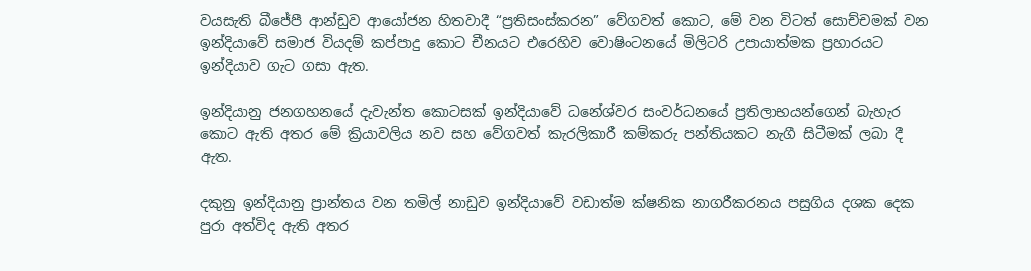වයසැති බීජේපී ආන්ඩුව ආයෝජන හිතවාදී “ප්‍රතිසංස්කරන” වේගවත් කොට, මේ වන විටත් සොච්චමක් වන ඉන්දියාවේ සමාජ වියදම් කප්පාදු කොට චීනයට එරෙහිව වොෂිංටනයේ මිලිටරි උපායාත්මක ප්‍රහාරයට ඉන්දියාව ගැට ගසා ඇත.

ඉන්දියානු ජනගහනයේ දැවැන්ත කොටසක් ඉන්දියාවේ ධනේශ්වර සංවර්ධනයේ ප්‍රතිලාභයන්ගෙන් බැහැර කොට ඇති අතර මේ ක්‍රියාවලිය නව සහ වේගවත් කැරලිකාරී කම්කරු පන්තියකට නැගී සිටීමක් ලබා දී ඇත.

දකුනු ඉන්දියානු ප්‍රාන්තය වන තමිල් නාඩුව ඉන්දියාවේ වඩාත්ම ක්ෂනික නාගරීකරනය පසුගිය දශක දෙක පුරා අත්විද ඇති අතර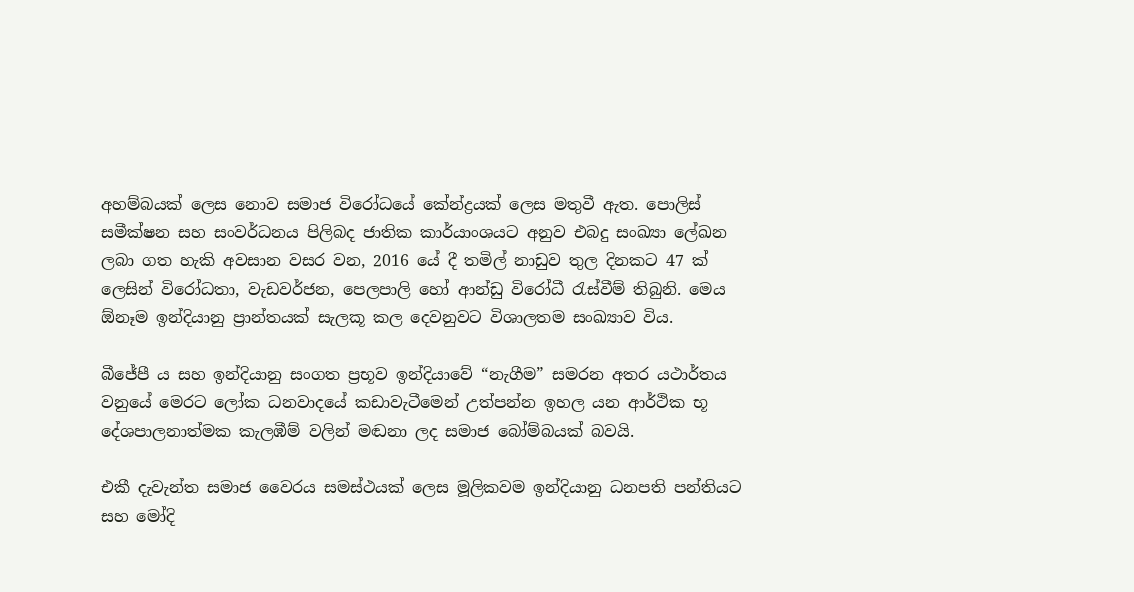අහම්බයක් ලෙස නොව සමාජ විරෝධයේ කේන්ද්‍රයක් ලෙස මතුවී ඇත. පොලිස් සමීක්ෂන සහ සංවර්ධනය පිලිබද ජාතික කාර්යාංශයට අනුව එබදු සංඛ්‍යා ලේඛන ලබා ගත හැකි අවසාන වසර වන, 2016 යේ දී තමිල් නාඩුව තුල දිනකට 47 ක් ලෙසින් විරෝධතා, වැඩවර්ජන, පෙලපාලි හෝ ආන්ඩු විරෝධී රැස්වීම් තිබුනි. මෙය ඕනෑම ඉන්දියානු ප්‍රාන්තයක් සැලකූ කල දෙවනුවට විශාලතම සංඛ්‍යාව විය.

බීජේපී ය සහ ඉන්දියානු සංගත ප්‍රභූව ඉන්දියාවේ “නැගීම” සමරන අතර යථාර්තය වනුයේ මෙරට ලෝක ධනවාදයේ කඩාවැටීමෙන් උත්පන්න ඉහල යන ආර්ථික භූ දේශපාලනාත්මක කැලඹීම් වලින් මඬනා ලද සමාජ බෝම්බයක් බවයි.

එකී දැවැන්ත සමාජ වෛරය සමස්ථයක් ලෙස මූලිකවම ඉන්දියානු ධනපති පන්තියට සහ මෝදි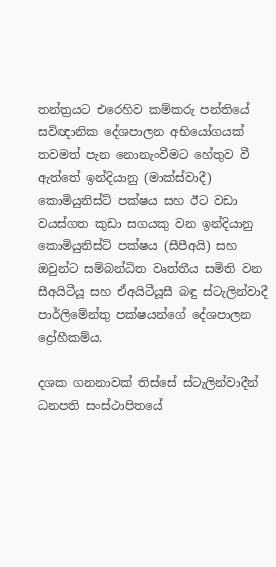තන්ත්‍රයට එරෙහිව කම්කරු පන්තියේ සවිඥානික දේශපාලන අභියෝගයක් තවමත් පැන නොනැංවීමට හේතුව වී ඇත්තේ ඉන්දියානු (මාක්ස්වාදී) කොමියුනිස්ට් පක්ෂය සහ ඊට වඩා වයස්ගත කුඩා සගයකු වන ඉන්දියානු කොමියුනිස්ට් පක්ෂය (සීපීඅයි) සහ ඔවුන්ට සම්බන්ධිත වෘත්තීය සමිති වන සීඅයිටීයූ සහ ඒඅයිටීයූසී බඳු ස්ටැලින්වාදී පාර්ලිමේන්තු පක්ෂයන්ගේ දේශපාලන ද්‍රෝහීකම්ය.

දශක ගනනාවක් තිස්සේ ස්ටැලින්වාදීන් ධනපති සංස්ථාපිතයේ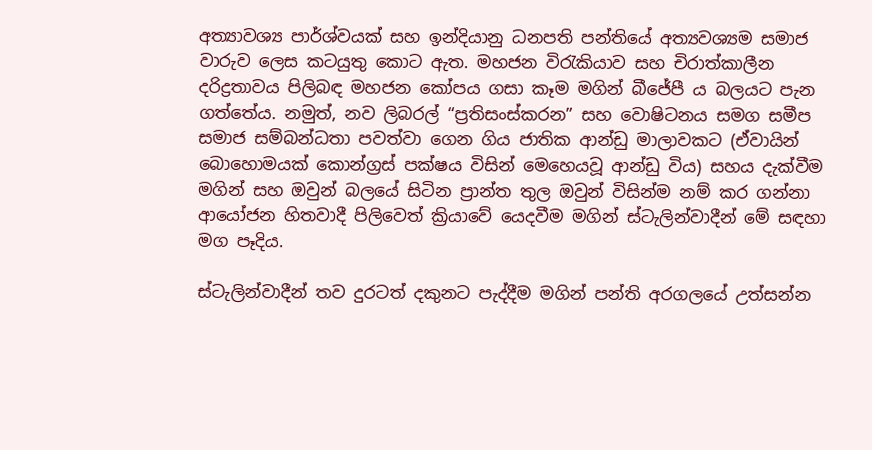අත්‍යාවශ්‍ය පාර්ශ්වයක් සහ ඉන්දියානු ධනපති පන්තියේ අත්‍යවශ්‍යම සමාජ වාරුව ලෙස කටයුතු කොට ඇත. මහජන විරැකියාව සහ චිරාත්කාලීන දරිද්‍රතාවය පිලිබඳ මහජන කෝපය ගසා කෑම මගින් බීජේපී ය බලයට පැන ගත්තේය. නමුත්, නව ලිබරල් “ප්‍රතිසංස්කරන” සහ වොෂිටනය සමග සමීප සමාජ සම්බන්ධතා පවත්වා ගෙන ගිය ජාතික ආන්ඩු මාලාවකට (ඒවායින් බොහොමයක් කොන්ග්‍රස් පක්ෂය විසින් මෙහෙයවූ ආන්ඩු විය) සහය දැක්වීම මගින් සහ ඔවුන් බලයේ සිටින ප්‍රාන්ත තුල ඔවුන් විසින්ම නම් කර ගන්නා ආයෝජන හිතවාදී පිලිවෙත් ක්‍රියාවේ යෙදවීම මගින් ස්ටැලින්වාදීන් මේ සඳහා මග පෑදිය.

ස්ටැලින්වාදීන් තව දුරටත් දකුනට පැද්දීම මගින් පන්ති අරගලයේ උත්සන්න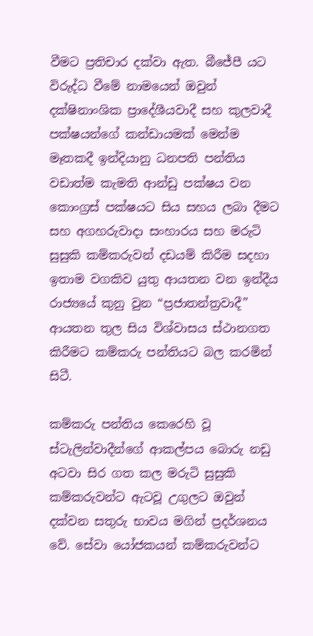වීමට ප්‍රතිචාර දක්වා ඇත. බීජේපී යට විරුද්ධ වීමේ නාමයෙන් ඔවුන් දක්ෂිනාංශික ප්‍රාදේශීයවාදී සහ කුලවාදී පක්ෂයන්ගේ කන්ඩායමක් මෙන්ම මෑතකදී ඉන්දියානු ධනපති පන්තිය වඩාත්ම කැමති ආන්ඩු පක්ෂය වන කොංග්‍රස් පක්ෂයට සිය සහය ලබා දීමට සහ අගහරුවාදා සංහාරය සහ මරුටි සුසුකි කම්කරුවන් දඩයම් කිරීම සදහා ඉතාම වගකිව යුතු ආයතන වන ඉන්දීය රාජ්‍යයේ කුනු වුන “ප්‍රජාතන්ත්‍රවාදී” ආයතන තුල සිය විශ්වාසය ස්ථානගත කිරීමට කම්කරු පන්තියට බල කරමින් සිටී.

කම්කරු පන්තිය කෙරෙහි වූ ස්ටැලින්වාදීන්ගේ ආකල්පය බොරු නඩු අටවා සිර ගත කල මරුටි සුසුකි කම්කරුවන්ට ඇටවූ උගුලට ඔවුන් දක්වන සතුරු භාවය මගින් ප්‍රදර්ශනය වේ. සේවා යෝජකයන් කම්කරුවන්ට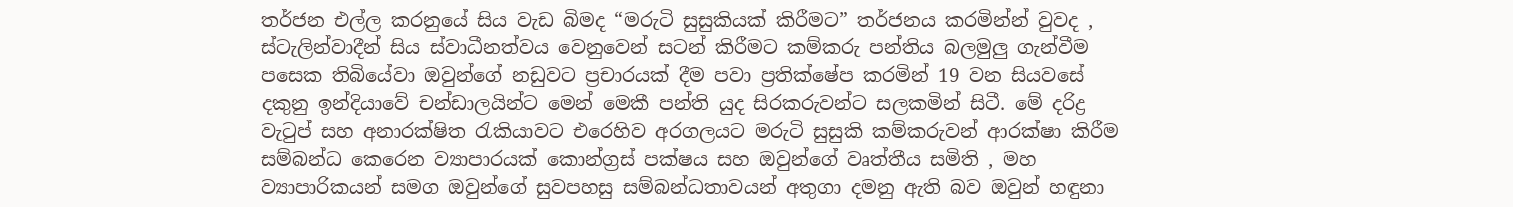තර්ජන එල්ල කරනුයේ සිය වැඩ බිමද “මරුටි සුසුකියක් කිරීමට” තර්ජනය කරමින්න් වුවද , ස්ටැලින්වාදීන් සිය ස්වාධීනත්වය වෙනුවෙන් සටන් කිරීමට කම්කරු පන්තිය බලමුලු ගැන්වීම පසෙක තිබියේවා ඔවුන්ගේ නඩුවට ප්‍රචාරයක් දීම පවා ප්‍රතික්ෂේප කරමින් 19 වන සියවසේ දකුනු ඉන්දියාවේ චන්ඩාලයින්ට මෙන් මෙකී පන්ති යුද සිරකරුවන්ට සලකමින් සිටී. මේ දරිද්‍ර වැටුප් සහ අනාරක්ෂිත රැකියාවට එරෙහිව අරගලයට මරුටි සුසුකි කම්කරුවන් ආරක්ෂා කිරීම සම්බන්ධ කෙරෙන ව්‍යාපාරයක් කොන්ග්‍රස් පක්ෂය සහ ඔවුන්ගේ වෘත්තීය සමිති , මහ ව්‍යාපාරිකයන් සමග ඔවුන්ගේ සුවපහසු සම්බන්ධතාවයන් අතුගා දමනු ඇති බව ඔවුන් හඳුනා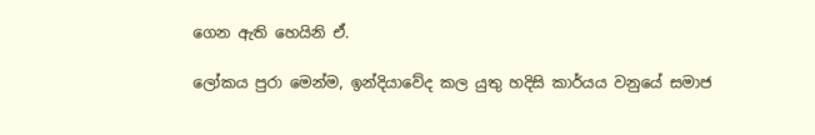ගෙන ඇති හෙයිනි ඒ.

ලෝකය පුරා මෙන්ම, ඉන්දියාවේද කල යුතු හදිසි කාර්යය වනුයේ සමාජ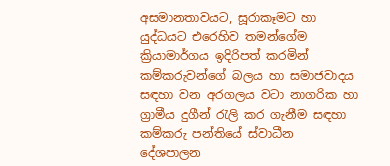අසමානතාවයට, සූරාකෑමට හා යුද්ධයට එරෙහිව තමන්ගේම ක්‍රියාමාර්ගය ඉදිරිපත් කරමින් කම්කරුවන්ගේ බලය හා සමාජවාදය සඳහා වන අරගලය වටා නාගරික හා ග්‍රාමීය දුගීන් රැලි කර ගැනීම සඳහා කම්කරු පන්තියේ ස්වාධීන දේශපාලන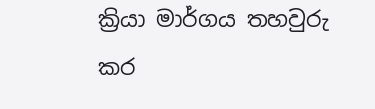ක්‍රියා මාර්ගය තහවුරු කර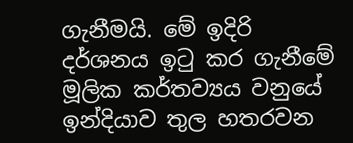ගැනීමයි. මේ ඉදිරි දර්ශනය ඉටු කර ගැනීමේ මූලික කර්තව්‍යය වනුයේ ඉන්දියාව තුල හතරවන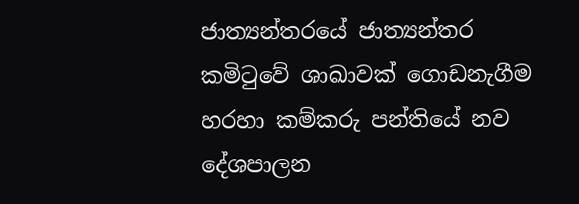ජාත්‍යන්තරයේ ජාත්‍යන්තර කමිටුවේ ශාඛාවක් ගොඩනැගීම හරහා කම්කරු පන්තියේ නව දේශපාලන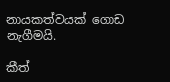නායකත්වයක් ගොඩ නැගීමයි.

කීත්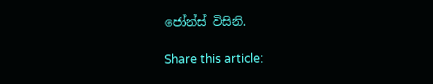ජෝන්ස් විසිනි.

Share this article: